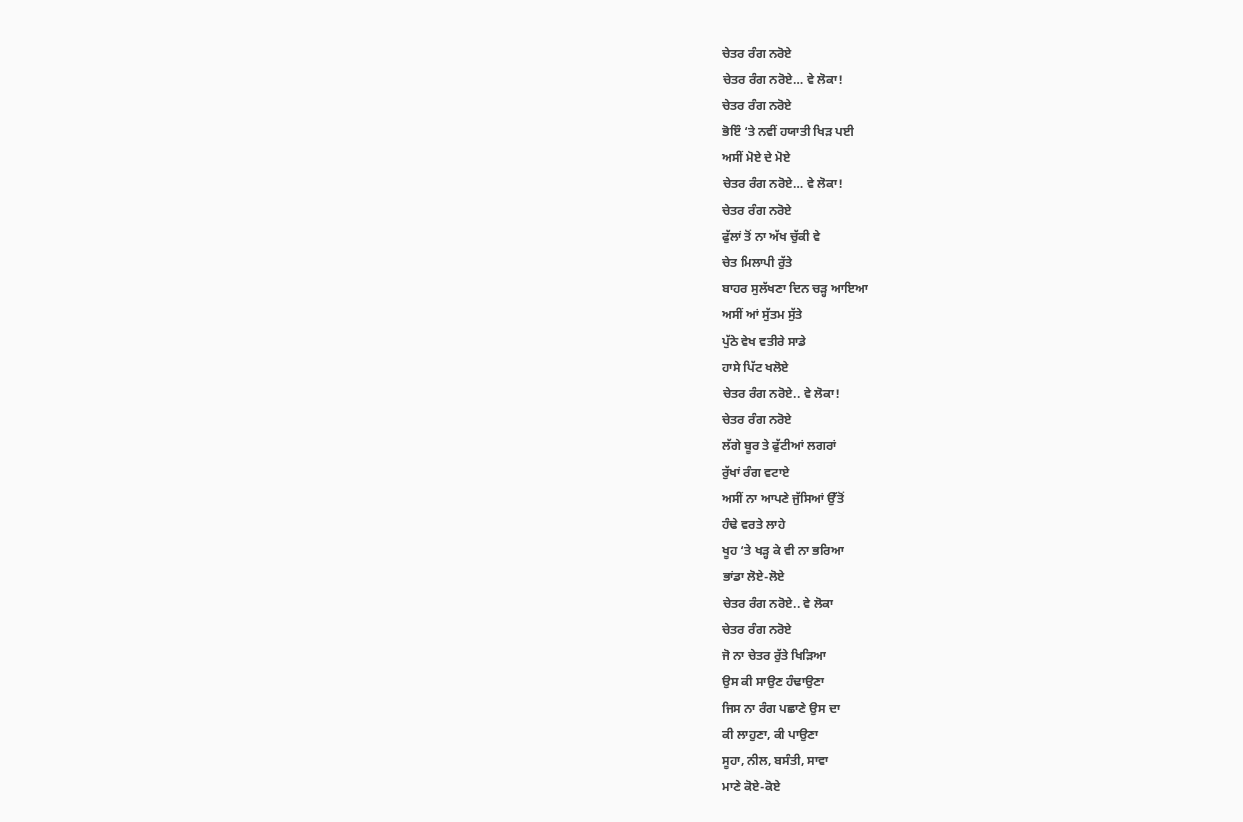ਚੇਤਰ ਰੰਗ ਨਰੋਏ
ਚੇਤਰ ਰੰਗ ਨਰੋਏ… ਵੇ ਲੋਕਾ!
ਚੇਤਰ ਰੰਗ ਨਰੋਏ
ਭੋਇੰ ‘ਤੇ ਨਵੀਂ ਹਯਾਤੀ ਖਿੜ ਪਈ
ਅਸੀਂ ਮੋਏ ਦੇ ਮੋਏ
ਚੇਤਰ ਰੰਗ ਨਰੋਏ… ਵੇ ਲੋਕਾ!
ਚੇਤਰ ਰੰਗ ਨਰੋਏ
ਫੁੱਲਾਂ ਤੋਂ ਨਾ ਅੱਖ ਚੁੱਕੀ ਵੇ
ਚੇਤ ਮਿਲਾਪੀ ਰੁੱਤੇ
ਬਾਹਰ ਸੁਲੱਖਣਾ ਦਿਨ ਚੜ੍ਹ ਆਇਆ
ਅਸੀਂ ਆਂ ਸੁੱਤਮ ਸੁੱਤੇ
ਪੁੱਠੇ ਵੇਖ ਵਤੀਰੇ ਸਾਡੇ
ਹਾਸੇ ਪਿੱਟ ਖਲੋਏ
ਚੇਤਰ ਰੰਗ ਨਰੋਏ.. ਵੇ ਲੋਕਾ!
ਚੇਤਰ ਰੰਗ ਨਰੋਏ
ਲੱਗੇ ਬੂਰ ਤੇ ਫੁੱਟੀਆਂ ਲਗਰਾਂ
ਰੁੱਖਾਂ ਰੰਗ ਵਟਾਏ
ਅਸੀਂ ਨਾ ਆਪਣੇ ਜੁੱਸਿਆਂ ਉੱਤੋਂ
ਹੰਢੇ ਵਰਤੇ ਲਾਹੇ
ਖੂਹ ‘ਤੇ ਖੜ੍ਹ ਕੇ ਵੀ ਨਾ ਭਰਿਆ
ਭਾਂਡਾ ਲੋਏ-ਲੋਏ
ਚੇਤਰ ਰੰਗ ਨਰੋਏ.. ਵੇ ਲੋਕਾ
ਚੇਤਰ ਰੰਗ ਨਰੋਏ
ਜੋ ਨਾ ਚੇਤਰ ਰੁੱਤੇ ਖਿੜਿਆ
ਉਸ ਕੀ ਸਾਉਣ ਹੰਢਾਉਣਾ
ਜਿਸ ਨਾ ਰੰਗ ਪਛਾਣੇ ਉਸ ਦਾ
ਕੀ ਲਾਹੁਣਾ, ਕੀ ਪਾਉਣਾ
ਸੂਹਾ, ਨੀਲ, ਬਸੰਤੀ, ਸਾਵਾ
ਮਾਣੇ ਕੋਏ-ਕੋਏ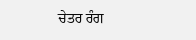ਚੇਤਰ ਰੰਗ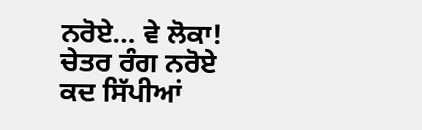ਨਰੋਏ… ਵੇ ਲੋਕਾ!
ਚੇਤਰ ਰੰਗ ਨਰੋਏ
ਕਦ ਸਿੱਪੀਆਂ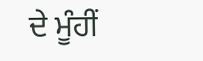ਦੇ ਮੂੰਹੀਂ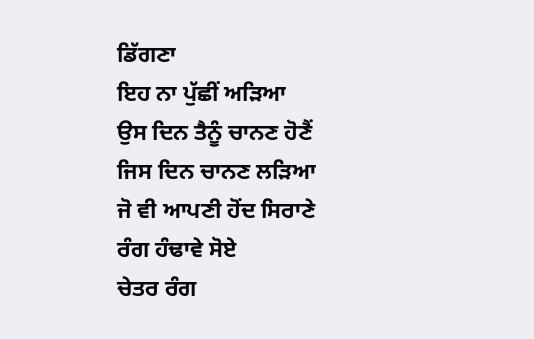ਡਿੱਗਣਾ
ਇਹ ਨਾ ਪੁੱਛੀਂ ਅੜਿਆ
ਉਸ ਦਿਨ ਤੈਨੂੰ ਚਾਨਣ ਹੋਣੈਂ
ਜਿਸ ਦਿਨ ਚਾਨਣ ਲੜਿਆ
ਜੋ ਵੀ ਆਪਣੀ ਹੋਂਦ ਸਿਰਾਣੇ
ਰੰਗ ਹੰਢਾਵੇ ਸੋਏ
ਚੇਤਰ ਰੰਗ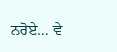ਨਰੋਏ… ਵੇ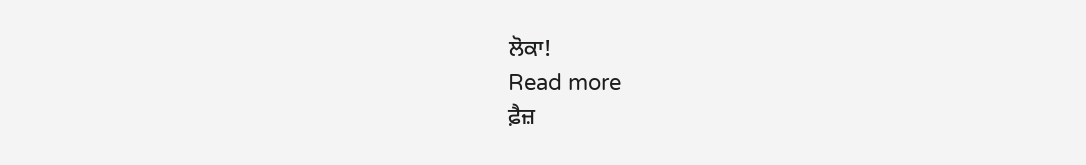ਲੋਕਾ!
Read more
ਫ਼ੈਜ਼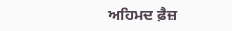ਅਹਿਮਦ ਫ਼ੈਜ਼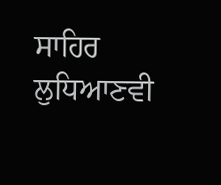ਸਾਹਿਰ ਲੁਧਿਆਣਵੀ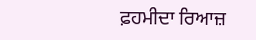ਫ਼ਹਮੀਦਾ ਰਿਆਜ਼